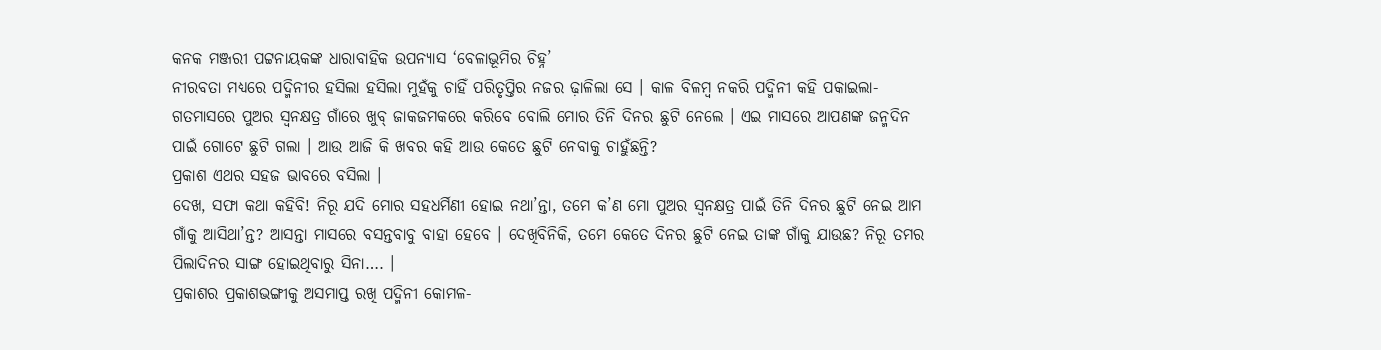କନକ ମଞ୍ଜରୀ ପଟ୍ଟନାୟକଙ୍କ ଧାରାବାହିକ ଉପନ୍ୟାସ ‘ବେଳାଭୂମିର ଚିହ୍ନ’
ନୀରବତା ମଧ୍ୟରେ ପଦ୍ମିନୀର ହସିଲା ହସିଲା ମୁହଁକୁ ଚାହିଁ ପରିତୃପ୍ତିର ନଜର ଢ଼ାଳିଲା ସେ । କାଳ ବିଳମ୍ବ ନକରି ପଦ୍ମିନୀ କହି ପକାଇଲା-ଗତମାସରେ ପୁଅର ସ୍ୱନକ୍ଷତ୍ର ଗାଁରେ ଖୁବ୍ ଜାକଜମକରେ କରିବେ ବୋଲି ମୋର ତିନି ଦିନର ଛୁଟି ନେଲେ । ଏଇ ମାସରେ ଆପଣଙ୍କ ଜନ୍ମଦିନ ପାଇଁ ଗୋଟେ ଛୁଟି ଗଲା । ଆଉ ଆଜି କି ଖବର କହି ଆଉ କେତେ ଛୁଟି ନେବାକୁ ଚାହୁଁଛନ୍ତି?
ପ୍ରକାଶ ଏଥର ସହଜ ଭାବରେ ବସିଲା ।
ଦେଖ, ସଫା କଥା କହିବି! ନିରୂ ଯଦି ମୋର ସହଧର୍ମିଣୀ ହୋଇ ନଥା’ନ୍ତା, ତମେ କ’ଣ ମୋ ପୁଅର ସ୍ଵନକ୍ଷତ୍ର ପାଇଁ ତିନି ଦିନର ଛୁଟି ନେଇ ଆମ ଗାଁକୁ ଆସିଥା’ନ୍ତ? ଆସନ୍ତା ମାସରେ ବସନ୍ତବାବୁ ବାହା ହେବେ । ଦେଖିବିନିକି, ତମେ କେତେ ଦିନର ଛୁଟି ନେଇ ତାଙ୍କ ଗାଁକୁ ଯାଉଛ? ନିରୂ ତମର ପିଲାଦିନର ସାଙ୍ଗ ହୋଇଥିବାରୁ ସିନା…. ।
ପ୍ରକାଶର ପ୍ରକାଶଭଙ୍ଗୀକୁ ଅସମାପ୍ତ ରଖି ପଦ୍ମିନୀ କୋମଳ-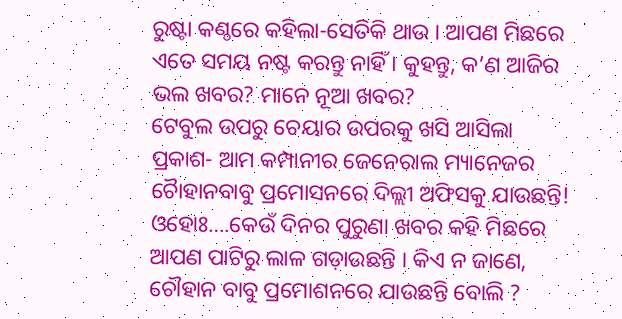ରୁଷ୍ଟା କଣ୍ଠରେ କହିଲା-ସେତିକି ଥାଉ । ଆପଣ ମିଛରେ ଏତେ ସମୟ ନଷ୍ଟ କରନ୍ତୁ ନାହିଁ । କୁହନ୍ତୁ, କ’ଣ ଆଜିର ଭଲ ଖବର? ମାନେ ନୂଆ ଖବର?
ଟେବୁଲ ଉପରୁ ଚେୟାର ଉପରକୁ ଖସି ଆସିଲା ପ୍ରକାଶ- ଆମ କମ୍ପାନୀର ଜେନେରାଲ ମ୍ୟାନେଜର ଚୈାହାନବାବୁ ପ୍ରମୋସନରେ ଦିଲ୍ଲୀ ଅଫିସକୁ ଯାଉଛନ୍ତି!
ଓହୋଃ….କେଉଁ ଦିନର ପୁରୁଣା ଖବର କହି ମିଛରେ ଆପଣ ପାଟିରୁ ଲାଳ ଗଡ଼ାଉଛନ୍ତି । କିଏ ନ ଜାଣେ, ଚୌହାନ ବାବୁ ପ୍ରମୋଶନରେ ଯାଉଛନ୍ତି ବୋଲି ?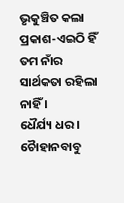ଭୃକୁଞ୍ଚିତ କଲା ପ୍ରକାଶ-ଏଇଠି ହିଁ ତମ ନାଁର ସାର୍ଥକତା ରହିଲା ନାହିଁ ।
ଧୈର୍ଯ୍ୟ ଧର । ଚୈାହାନବାବୁ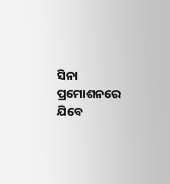ସିନା ପ୍ରମୋଶନରେ ଯିବେ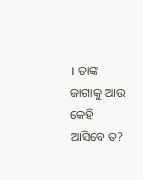। ତାଙ୍କ ଜାଗାକୁ ଆଉ କେହି ଆସିବେ ତ?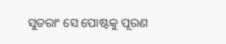ସୁତରାଂ ସେ ପୋଷ୍ଟକୁ ପୂରଣ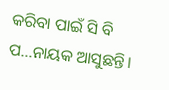କରିବା ପାଇଁ ସି ବି ପ…ନାୟକ ଆସୁଛନ୍ତି।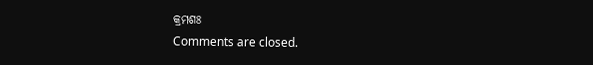କ୍ରମଶଃ
Comments are closed.